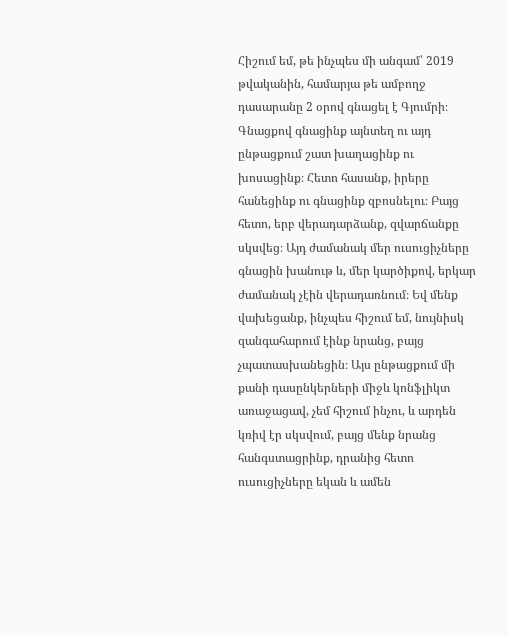Հիշում եմ, թե ինչպես մի անգամ՝ 2019 թվականին, համարյա թե ամբողջ դասարանը 2 օրով գնացել է Գյումրի։ Գնացքով գնացինք այնտեղ ու այդ ընթացքում շատ խաղացինք ու խոսացինք։ Հետո հասանք, իրերը հանեցինք ու գնացինք զբոսնելու։ Բայց հետո, երբ վերադարձանք, զվարճանքը սկսվեց։ Այդ ժամանակ մեր ուսուցիչները գնացին խանութ և, մեր կարծիքով, երկար ժամանակ չէին վերադառնում։ Եվ մենք վախեցանք, ինչպես հիշում եմ, նույնիսկ զանգահարում էինք նրանց, բայց չպատասխանեցին։ Այս ընթացքում մի քանի դասընկերների միջև կոնֆլիկտ առաջացավ, չեմ հիշում ինչու, և արդեն կռիվ էր սկսվում, բայց մենք նրանց հանգստացրինք, դրանից հետո ուսուցիչները եկան և ամեն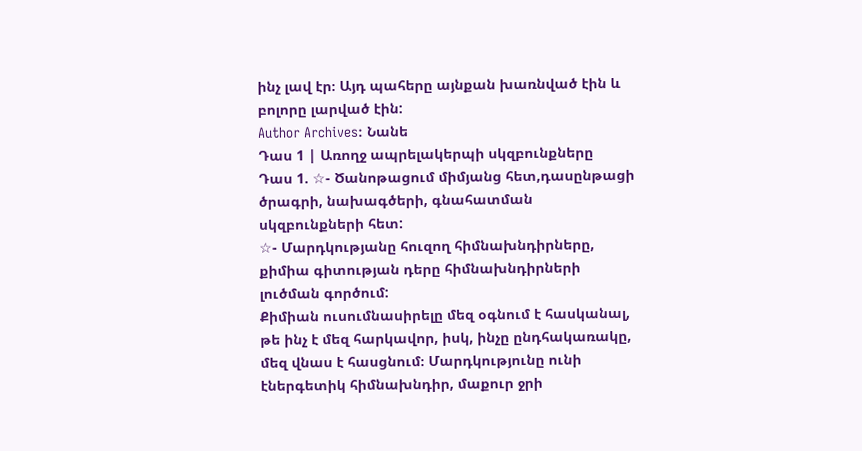ինչ լավ էր։ Այդ պահերը այնքան խառնված էին և բոլորը լարված էին:
Author Archives: Նանե
Դաս 1 | Առողջ ապրելակերպի սկզբունքները
Դաս 1. ☆- Ծանոթացում միմյանց հետ,դասընթացի ծրագրի, նախագծերի, գնահատման սկզբունքների հետ:
☆- Մարդկությանը հուզող հիմնախնդիրները, քիմիա գիտության դերը հիմնախնդիրների լուծման գործում:
Քիմիան ուսումնասիրելը մեզ օգնում է հասկանալ, թե ինչ է մեզ հարկավոր, իսկ, ինչը ընդհակառակը, մեզ վնաս է հասցնում։ Մարդկությունը ունի էներգետիկ հիմնախնդիր, մաքուր ջրի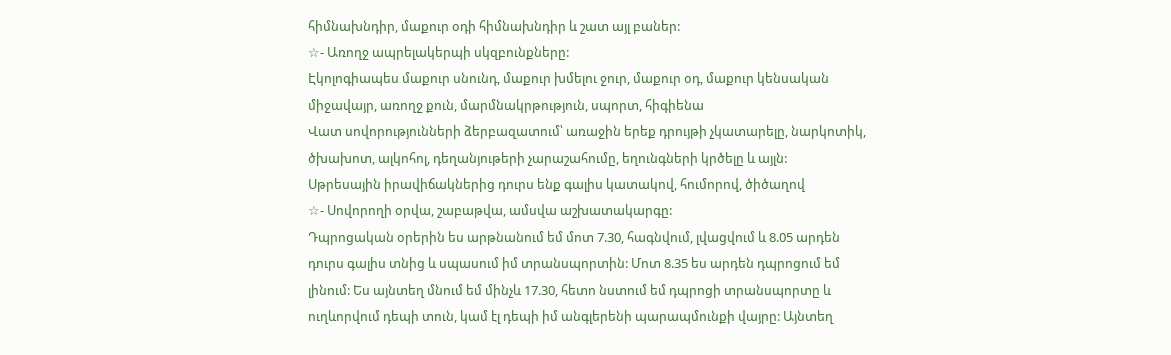հիմնախնդիր, մաքուր օդի հիմնախնդիր և շատ այլ բաներ:
☆- Առողջ ապրելակերպի սկզբունքները:
Էկոլոգիապես մաքուր սնունդ, մաքուր խմելու ջուր, մաքուր օդ, մաքուր կենսական միջավայր, առողջ քուն, մարմնակրթություն, սպորտ, հիգիենա
Վատ սովորությունների ձերբազատում՝ առաջին երեք դրույթի չկատարելը, նարկոտիկ, ծխախոտ, ալկոհոլ, դեղանյութերի չարաշահումը, եղունգների կրծելը և այլն:
Սթրեսային իրավիճակներից դուրս ենք գալիս կատակով, հումորով, ծիծաղով
☆- Սովորողի օրվա, շաբաթվա, ամսվա աշխատակարգը:
Դպրոցական օրերին ես արթնանում եմ մոտ 7.30, հագնվում, լվացվում և 8.05 արդեն դուրս գալիս տնից և սպասում իմ տրանսպորտին: Մոտ 8.35 ես արդեն դպրոցում եմ լինում: Ես այնտեղ մնում եմ մինչև 17.30, հետո նստում եմ դպրոցի տրանսպորտը և ուղևորվում դեպի տուն, կամ էլ դեպի իմ անգլերենի պարապմունքի վայրը: Այնտեղ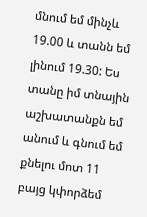մնում եմ մինչև 19.00 և տանն եմ լինում 19.30: Ես տանը իմ տնային աշխատանքն եմ անում և գնում եմ քնելու մոտ 11 բայց կփորձեմ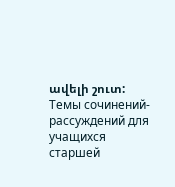ավելի շուտ:
Темы сочинений- рассуждений для учащихся старшей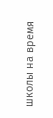школы на время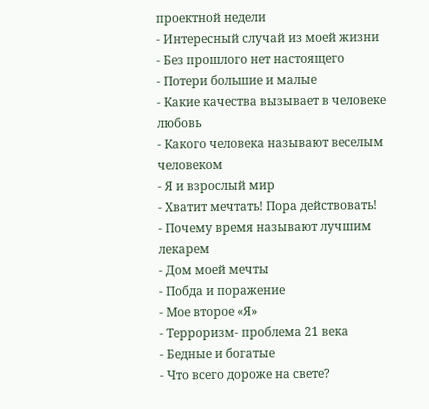проектной недели
- Интересный случай из моей жизни
- Без прошлого нет настоящего
- Потери большие и малые
- Какие качества вызывает в человеке любовь
- Какого человека называют веселым человеком
- Я и взрослый мир
- Хватит мечтать! Пора действовать!
- Почему время называют лучшим лекарем
- Дом моей мечты
- Побда и поражение
- Мое второе «Я»
- Терроризм- проблема 21 века
- Бедные и богатые
- Что всего дороже на свете?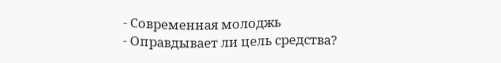- Современная молоджь
- Оправдывает ли цель средства?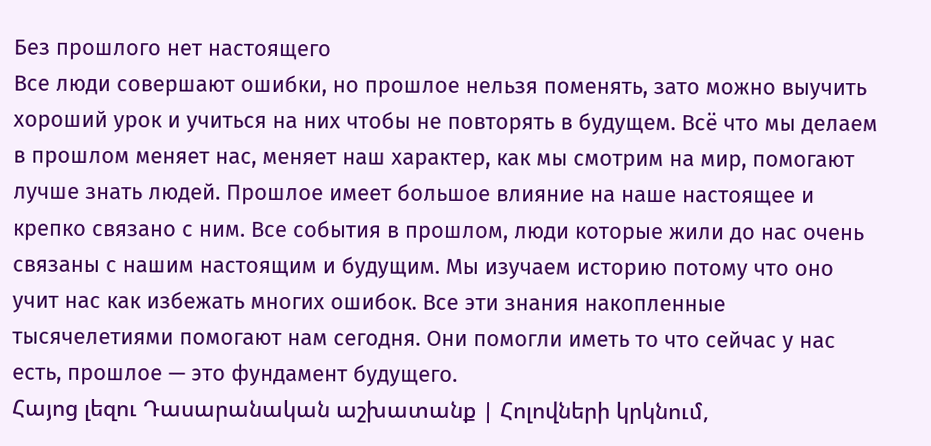Без прошлого нет настоящего
Все люди совершают ошибки, но прошлое нельзя поменять, зато можно выучить хороший урок и учиться на них чтобы не повторять в будущем. Всё что мы делаем в прошлом меняет нас, меняет наш характер, как мы смотрим на мир, помогают лучше знать людей. Прошлое имеет большое влияние на наше настоящее и крепко связано с ним. Все события в прошлом, люди которые жили до нас очень связаны с нашим настоящим и будущим. Мы изучаем историю потому что оно учит нас как избежать многих ошибок. Все эти знания накопленные тысячелетиями помогают нам сегодня. Они помогли иметь то что сейчас у нас есть, прошлое — это фундамент будущего.
Հայոց լեզու Դասարանական աշխատանք | Հոլովների կրկնում,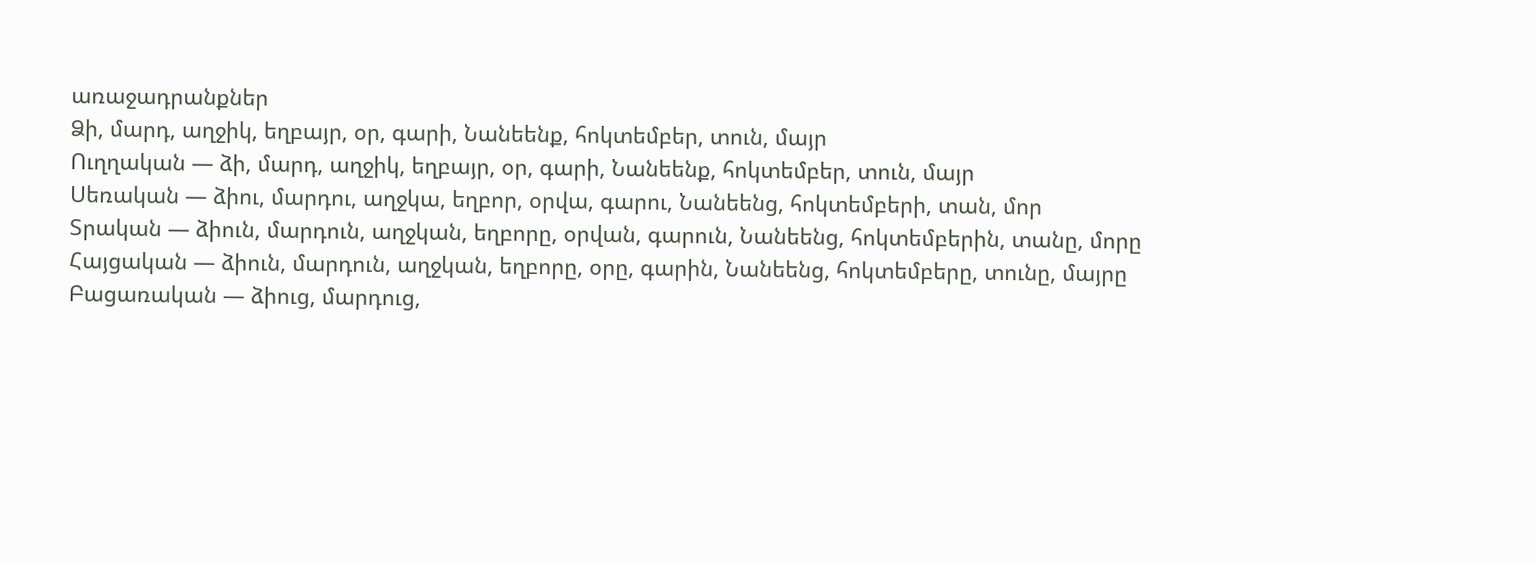առաջադրանքներ
Ձի, մարդ, աղջիկ, եղբայր, օր, գարի, Նանեենք, հոկտեմբեր, տուն, մայր
Ուղղական — ձի, մարդ, աղջիկ, եղբայր, օր, գարի, Նանեենք, հոկտեմբեր, տուն, մայր
Սեռական — ձիու, մարդու, աղջկա, եղբոր, օրվա, գարու, Նանեենց, հոկտեմբերի, տան, մոր
Տրական — ձիուն, մարդուն, աղջկան, եղբորը, օրվան, գարուն, Նանեենց, հոկտեմբերին, տանը, մորը
Հայցական — ձիուն, մարդուն, աղջկան, եղբորը, օրը, գարին, Նանեենց, հոկտեմբերը, տունը, մայրը
Բացառական — ձիուց, մարդուց,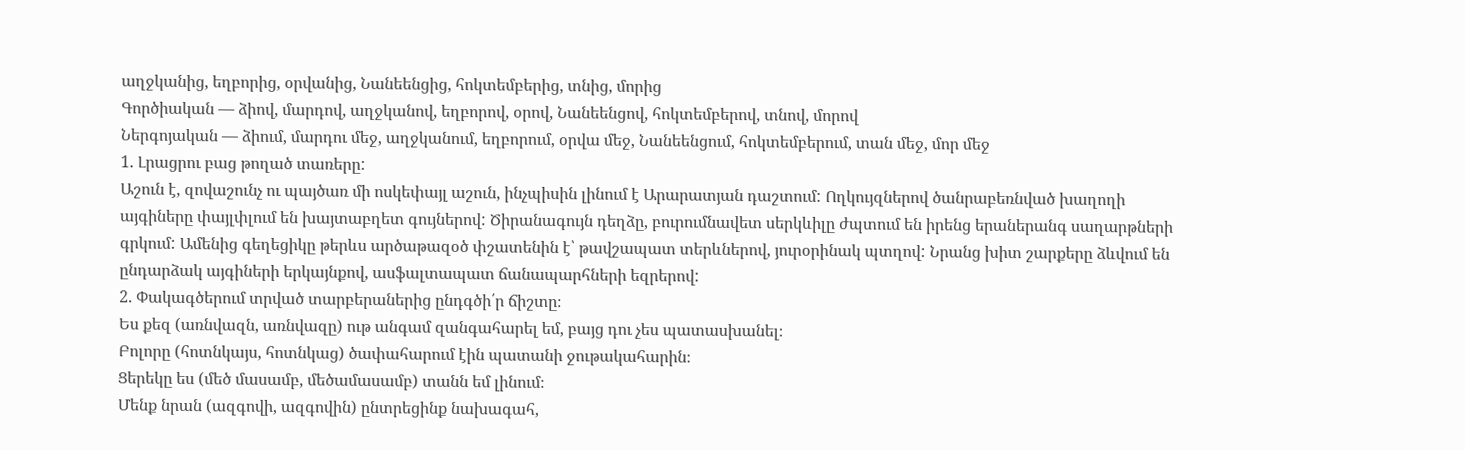աղջկանից, եղբորից, օրվանից, Նանեենցից, հոկտեմբերից, տնից, մորից
Գործիական — ձիով, մարդով, աղջկանով, եղբորով, օրով, Նանեենցով, հոկտեմբերով, տնով, մորով
Ներգոյական — ձիում, մարդու մեջ, աղջկանում, եղբորում, օրվա մեջ, Նանեենցում, հոկտեմբերում, տան մեջ, մոր մեջ
1. Լրացրու բաց թողած տառերը:
Աշուն է, զովաշունչ ու պայծառ մի ոսկեփայլ աշուն, ինչպիսին լինում է Արարատյան դաշտում: Ողկույզներով ծանրաբեռնված խաղողի այգիները փայլփլում են խայտաբղետ գույներով: Ծիրանագույն դեղձը, բուրումնավետ սերկևիլը ժպտում են իրենց երաներանգ սաղարթների գրկում: Ամենից գեղեցիկը թերևս արծաթազօծ փշատենին է՝ թավշապատ տերևներով, յուրօրինակ պտղով: Նրանց խիտ շարքերը ձևվում են ընդարձակ այգիների երկայնքով, ասֆալտապատ ճանապարհների եզրերով:
2. Փակագծերում տրված տարբերաներից ընդգծի՛ր ճիշտը։
Ես քեզ (առնվազն, առնվազը) ութ անգամ զանգահարել եմ, բայց դու չես պատասխանել։
Բոլորը (հոտնկայս, հոտնկաց) ծափահարում էին պատանի ջութակահարին։
Ցերեկը ես (մեծ մասամբ, մեծամասամբ) տանն եմ լինում։
Մենք նրան (ազգովի, ազգովին) ընտրեցինք նախագահ,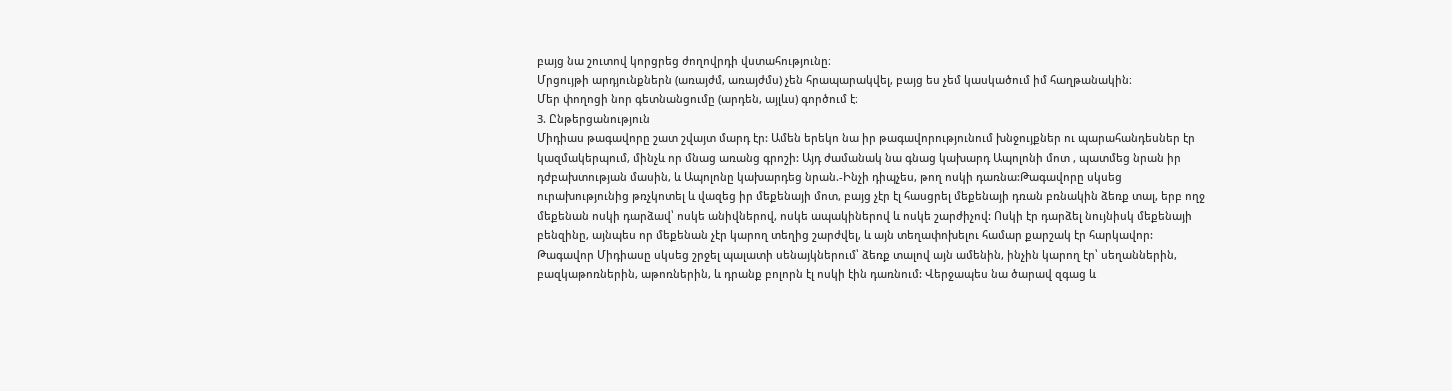բայց նա շուտով կորցրեց ժողովրդի վստահությունը։
Մրցույթի արդյունքներն (առայժմ, առայժմս) չեն հրապարակվել, բայց ես չեմ կասկածում իմ հաղթանակին։
Մեր փողոցի նոր գետնանցումը (արդեն, այլևս) գործում է։
3. Ընթերցանություն
Միդիաս թագավորը շատ շվայտ մարդ էր: Ամեն երեկո նա իր թագավորությունում խնջույքներ ու պարահանդեսներ էր կազմակերպում, մինչև որ մնաց առանց գրոշի: Այդ ժամանակ նա գնաց կախարդ Ապոլոնի մոտ , պատմեց նրան իր դժբախտության մասին, և Ապոլոնը կախարդեց նրան.-Ինչի դիպչես, թող ոսկի դառնա:Թագավորը սկսեց ուրախությունից թռչկոտել և վազեց իր մեքենայի մոտ, բայց չէր էլ հասցրել մեքենայի դռան բռնակին ձեռք տալ, երբ ողջ մեքենան ոսկի դարձավ՝ ոսկե անիվներով, ոսկե ապակիներով և ոսկե շարժիչով: Ոսկի էր դարձել նույնիսկ մեքենայի բենզինը, այնպես որ մեքենան չէր կարող տեղից շարժվել, և այն տեղափոխելու համար քարշակ էր հարկավոր:
Թագավոր Միդիասը սկսեց շրջել պալատի սենայկներում՝ ձեռք տալով այն ամենին, ինչին կարող էր՝ սեղաններին, բազկաթոռներին, աթոռներին, և դրանք բոլորն էլ ոսկի էին դառնում: Վերջապես նա ծարավ զգաց և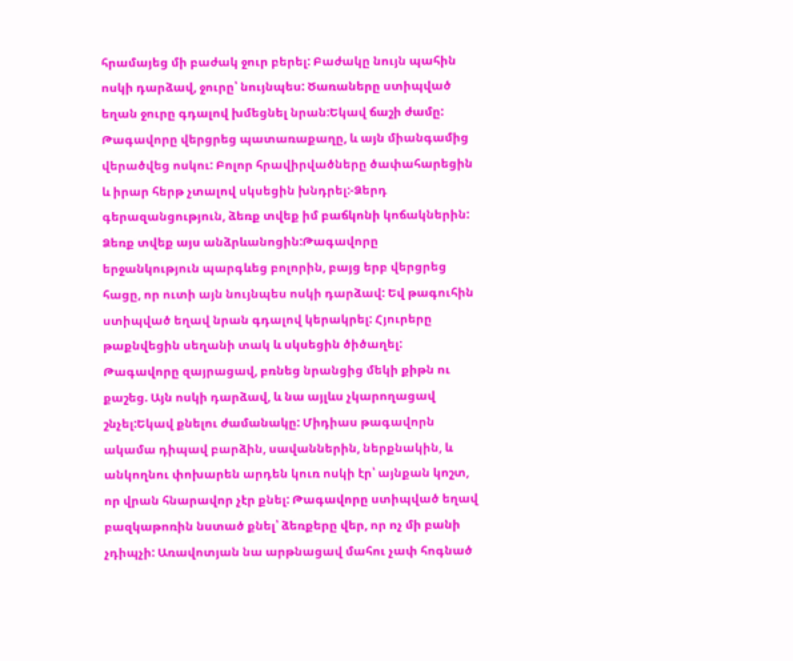հրամայեց մի բաժակ ջուր բերել: Բաժակը նույն պահին ոսկի դարձավ, ջուրը՝ նույնպես: Ծառաները ստիպված եղան ջուրը գդալով խմեցնել նրան:Եկավ ճաշի ժամը: Թագավորը վերցրեց պատառաքաղը, և այն միանգամից վերածվեց ոսկու: Բոլոր հրավիրվածները ծափահարեցին և իրար հերթ չտալով սկսեցին խնդրել:-Ձերդ գերազանցություն, ձեռք տվեք իմ բաճկոնի կոճակներին: Ձեռք տվեք այս անձրևանոցին:Թագավորը երջանկություն պարգևեց բոլորին, բայց երբ վերցրեց հացը, որ ուտի այն նույնպես ոսկի դարձավ: Եվ թագուհին ստիպված եղավ նրան գդալով կերակրել: Հյուրերը թաքնվեցին սեղանի տակ և սկսեցին ծիծաղել: Թագավորը զայրացավ, բռնեց նրանցից մեկի քիթն ու քաշեց. Այն ոսկի դարձավ, և նա այլևս չկարողացավ շնչել:Եկավ քնելու ժամանակը: Միդիաս թագավորն ակամա դիպավ բարձին, սավաններին, ներքնակին, և անկողնու փոխարեն արդեն կուռ ոսկի էր՝ այնքան կոշտ, որ վրան հնարավոր չէր քնել: Թագավորը ստիպված եղավ բազկաթոռին նստած քնել՝ ձեռքերը վեր, որ ոչ մի բանի չդիպչի: Առավոտյան նա արթնացավ մահու չափ հոգնած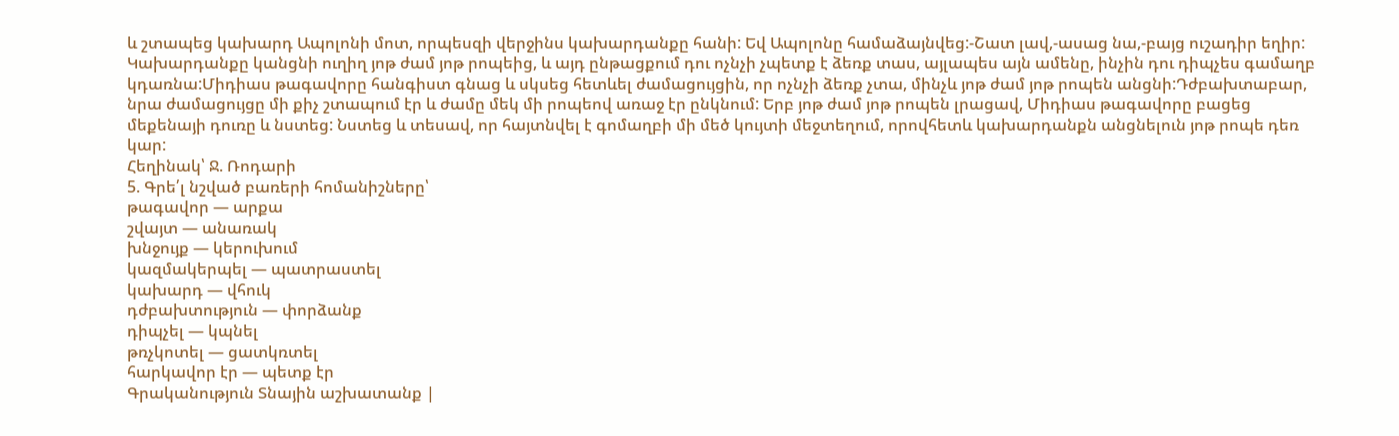և շտապեց կախարդ Ապոլոնի մոտ, որպեսզի վերջինս կախարդանքը հանի: Եվ Ապոլոնը համաձայնվեց:-Շատ լավ,-ասաց նա,-բայց ուշադիր եղիր: Կախարդանքը կանցնի ուղիղ յոթ ժամ յոթ րոպեից, և այդ ընթացքում դու ոչնչի չպետք է ձեռք տաս, այլապես այն ամենը, ինչին դու դիպչես գամաղբ կդառնա:Միդիաս թագավորը հանգիստ գնաց և սկսեց հետևել ժամացույցին, որ ոչնչի ձեռք չտա, մինչև յոթ ժամ յոթ րոպեն անցնի:Դժբախտաբար, նրա ժամացույցը մի քիչ շտապում էր և ժամը մեկ մի րոպեով առաջ էր ընկնում: Երբ յոթ ժամ յոթ րոպեն լրացավ, Միդիաս թագավորը բացեց մեքենայի դուռը և նստեց: Նստեց և տեսավ, որ հայտնվել է գոմաղբի մի մեծ կույտի մեջտեղում, որովհետև կախարդանքն անցնելուն յոթ րոպե դեռ կար:
Հեղինակ՝ Ջ. Ռոդարի
5. Գրե՛լ նշված բառերի հոմանիշները՝
թագավոր — արքա
շվայտ — անառակ
խնջույք — կերուխում
կազմակերպել — պատրաստել
կախարդ — վհուկ
դժբախտություն — փորձանք
դիպչել — կպնել
թռչկոտել — ցատկռտել
հարկավոր էր — պետք էր
Գրականություն Տնային աշխատանք |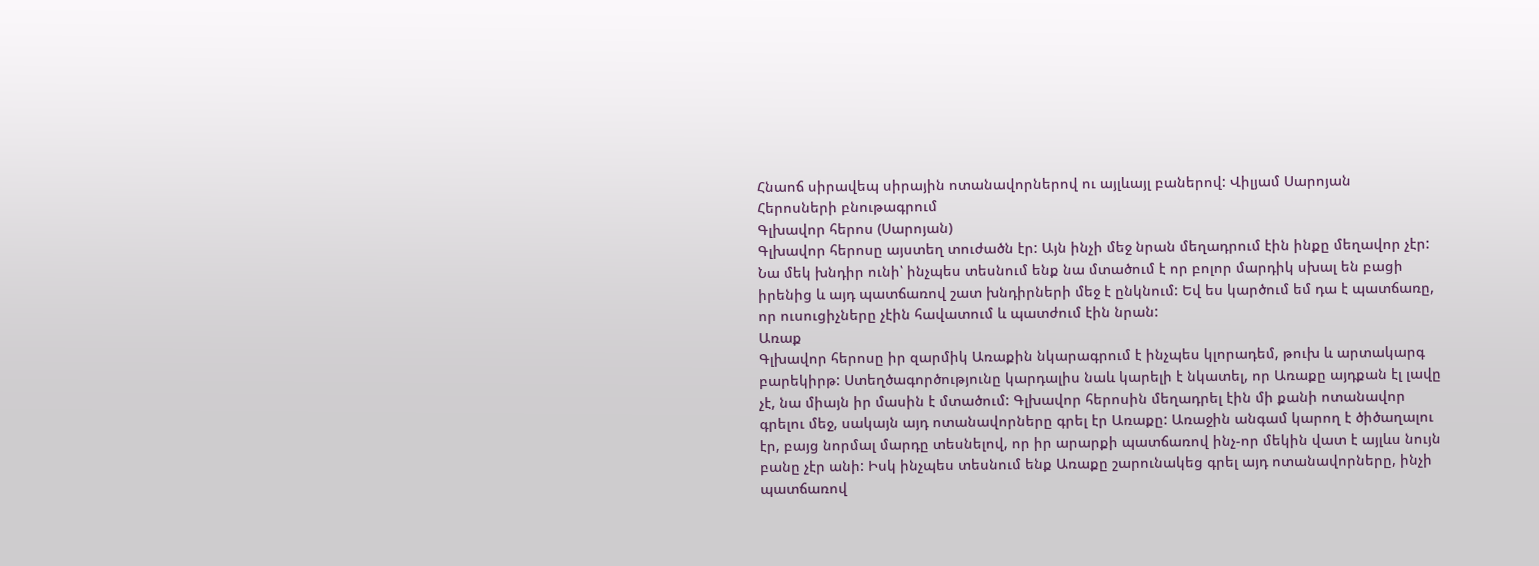Հնաոճ սիրավեպ սիրային ոտանավորներով ու այլևայլ բաներով: Վիլյամ Սարոյան
Հերոսների բնութագրում
Գլխավոր հերոս (Սարոյան)
Գլխավոր հերոսը այստեղ տուժածն էր: Այն ինչի մեջ նրան մեղադրում էին ինքը մեղավոր չէր:
Նա մեկ խնդիր ունի՝ ինչպես տեսնում ենք նա մտածում է որ բոլոր մարդիկ սխալ են բացի իրենից և այդ պատճառով շատ խնդիրների մեջ է ընկնում: Եվ ես կարծում եմ դա է պատճառը, որ ուսուցիչները չէին հավատում և պատժում էին նրան:
Առաք
Գլխավոր հերոսը իր զարմիկ Առաքին նկարագրում է ինչպես կլորադեմ, թուխ և արտակարգ բարեկիրթ: Ստեղծագործությունը կարդալիս նաև կարելի է նկատել, որ Առաքը այդքան էլ լավը չէ, նա միայն իր մասին է մտածում: Գլխավոր հերոսին մեղադրել էին մի քանի ոտանավոր գրելու մեջ, սակայն այդ ոտանավորները գրել էր Առաքը: Առաջին անգամ կարող է ծիծաղալու էր, բայց նորմալ մարդը տեսնելով, որ իր արարքի պատճառով ինչ-որ մեկին վատ է այլևս նույն բանը չէր անի: Իսկ ինչպես տեսնում ենք Առաքը շարունակեց գրել այդ ոտանավորները, ինչի պատճառով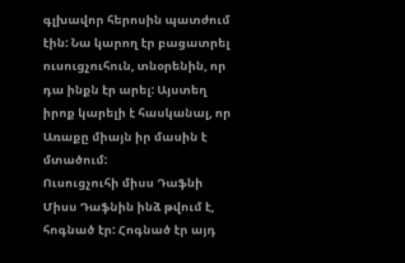գլխավոր հերոսին պատժում էին: Նա կարող էր բացատրել ուսուցչուհուն, տնօրենին, որ դա ինքն էր արել: Այստեղ իրոք կարելի է հասկանալ, որ Առաքը միայն իր մասին է մտածում:
Ուսուցչուհի միսս Դաֆնի
Միսս Դաֆնին ինձ թվում է, հոգնած էր: Հոգնած էր այդ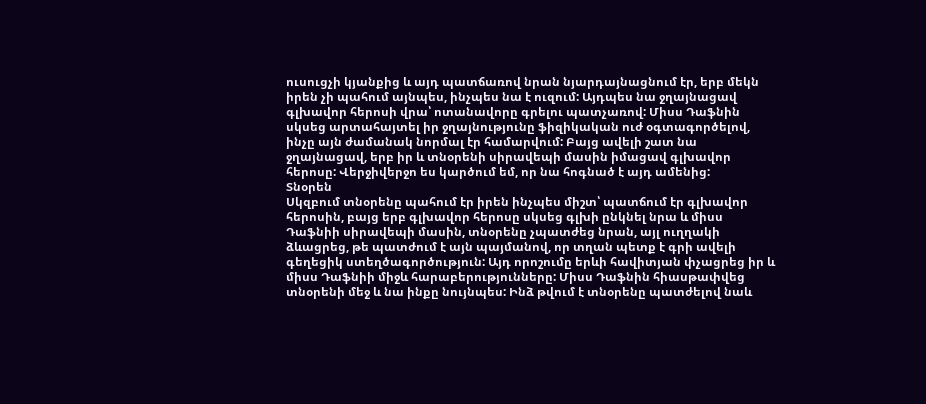ուսուցչի կյանքից և այդ պատճառով նրան նյարդայնացնում էր, երբ մեկն իրեն չի պահում այնպես, ինչպես նա է ուզում: Այդպես նա ջղայնացավ գլխավոր հերոսի վրա՝ ոտանավորը գրելու պատչառով: Միսս Դաֆնին սկսեց արտահայտել իր ջղայնությունը ֆիզիկական ուժ օգտագործելով, ինչը այն ժամանակ նորմալ էր համարվում: Բայց ավելի շատ նա ջղայնացավ, երբ իր և տնօրենի սիրավեպի մասին իմացավ գլխավոր հերոսը: Վերջիվերջո ես կարծում եմ, որ նա հոգնած է այդ ամենից:
Տնօրեն
Սկզբում տնօրենը պահում էր իրեն ինչպես միշտ՝ պատճում էր գլխավոր հերոսին, բայց երբ գլխավոր հերոսը սկսեց գլխի ընկնել նրա և միսս Դաֆնիի սիրավեպի մասին, տնօրենը չպատժեց նրան, այլ ուղղակի ձևացրեց, թե պատժում է այն պայմանով, որ տղան պետք է գրի ավելի գեղեցիկ ստեղծագործություն: Այդ որոշումը երևի հավիտյան փչացրեց իր և միսս Դաֆնիի միջև հարաբերությունները: Միսս Դաֆնին հիասթափվեց տնօրենի մեջ և նա ինքը նույնպես: Ինձ թվում է տնօրենը պատժելով նաև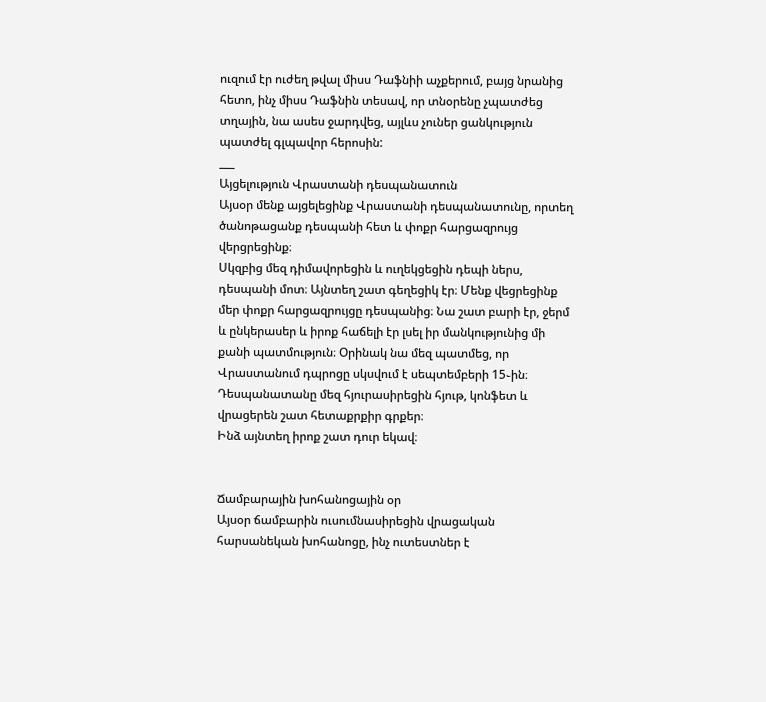ուզում էր ուժեղ թվալ միսս Դաֆնիի աչքերում, բայց նրանից հետո, ինչ միսս Դաֆնին տեսավ, որ տնօրենը չպատժեց տղային, նա ասես ջարդվեց, այլևս չուներ ցանկություն պատժել գլպավոր հերոսին:
___
Այցելություն Վրաստանի դեսպանատուն
Այսօր մենք այցելեցինք Վրաստանի դեսպանատունը, որտեղ ծանոթացանք դեսպանի հետ և փոքր հարցազրույց վերցրեցինք։
Սկզբից մեզ դիմավորեցին և ուղեկցեցին դեպի ներս, դեսպանի մոտ։ Այնտեղ շատ գեղեցիկ էր։ Մենք վեցրեցինք մեր փոքր հարցազրույցը դեսպանից։ Նա շատ բարի էր, ջերմ և ընկերասեր և իրոք հաճելի էր լսել իր մանկությունից մի քանի պատմություն։ Օրինակ նա մեզ պատմեց, որ Վրաստանում դպրոցը սկսվում է սեպտեմբերի 15֊ին։ Դեսպանատանը մեզ հյուրասիրեցին հյութ, կոնֆետ և վրացերեն շատ հետաքրքիր գրքեր։
Ինձ այնտեղ իրոք շատ դուր եկավ։


Ճամբարային խոհանոցային օր
Այսօր ճամբարին ուսումնասիրեցին վրացական հարսանեկան խոհանոցը, ինչ ուտեստներ է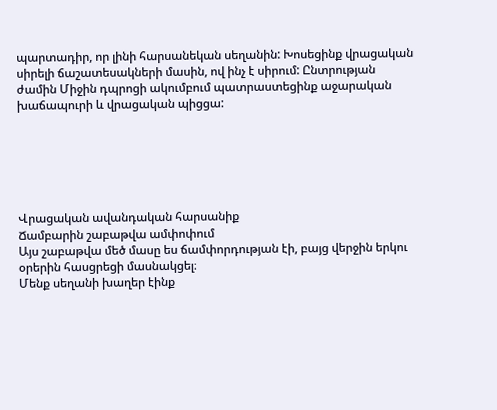պարտադիր, որ լինի հարսանեկան սեղանին: Խոսեցինք վրացական սիրելի ճաշատեսակների մասին, ով ինչ է սիրում: Ընտրության ժամին Միջին դպրոցի ակումբում պատրաստեցինք աջարական խաճապուրի և վրացական պիցցա:






Վրացական ավանդական հարսանիք
Ճամբարին շաբաթվա ամփոփում
Այս շաբաթվա մեծ մասը ես ճամփորդության էի, բայց վերջին երկու օրերին հասցրեցի մասնակցել։
Մենք սեղանի խաղեր էինք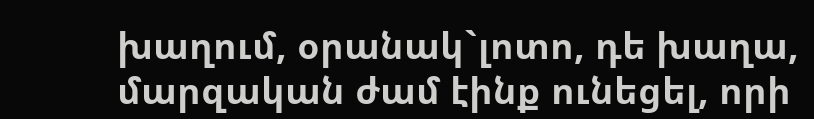խաղում, օրանակ`լոտո, դե խաղա, մարզական ժամ էինք ունեցել, որի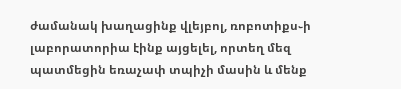ժամանակ խաղացինք վլեյբոլ, ռոբոտիքս֊ի լաբորատորիա էինք այցելել, որտեղ մեզ պատմեցին եռաչափ տպիչի մասին և մենք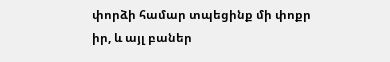փորձի համար տպեցինք մի փոքր իր, և այլ բաներ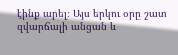էինք արել։ Այս երկու օրը շատ զվարճալի անցան և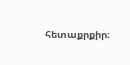հետաքրքիր։